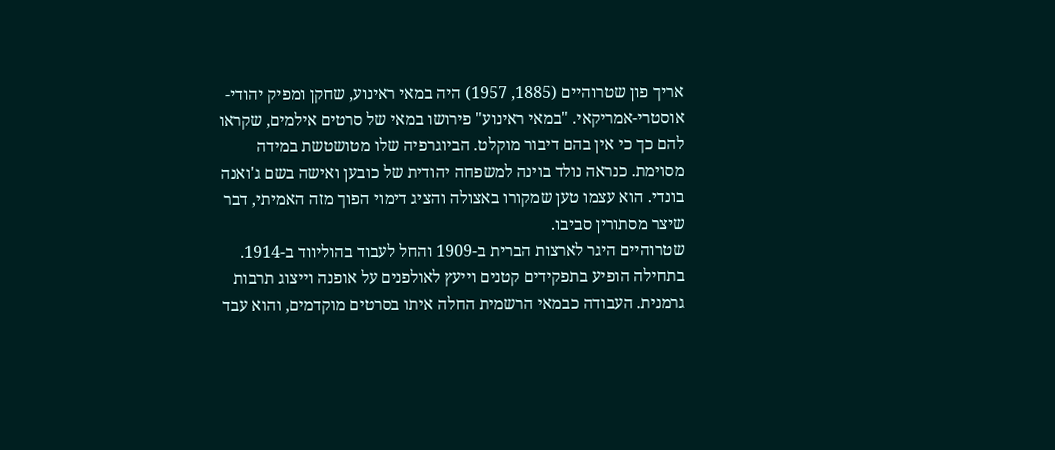אריך פון שטרוהיים (1885, 1957) היה במאי ראינוע, שחקן ומפיק יהודי-אוסטרי-אמריקאי. "במאי ראינוע" פירושו במאי של סרטים אילמים, שקראו להם כך כי אין בהם דיבור מוקלט. הביוגרפיה שלו מטושטשת במידה מסוימת. כנראה נולד בוינה למשפחה יהודית של כובען ואישה בשם ג'ואנה בונדי. הוא עצמו טען שמקורו באצולה והציג דימוי הפוך מזה האמיתי, דבר שיצר מסתורין סביבו.
שטרוהיים היגר לארצות הברית ב-1909 והחל לעבוד בהוליווד ב-1914. בתחילה הופיע בתפקידים קטנים וייעץ לאולפנים על אופנה וייצוג תרבות גרמנית. העבודה כבמאי הרשמית החלה איתו בסרטים מוקדמים, והוא עבד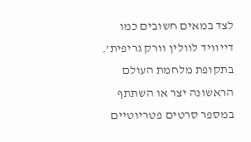לצד במאים חשובים כמו דייוויד לוולין וורק גריפית'.
בתקופת מלחמת העולם הראשונה יצר או השתתף במספר סרטים פטריוטיים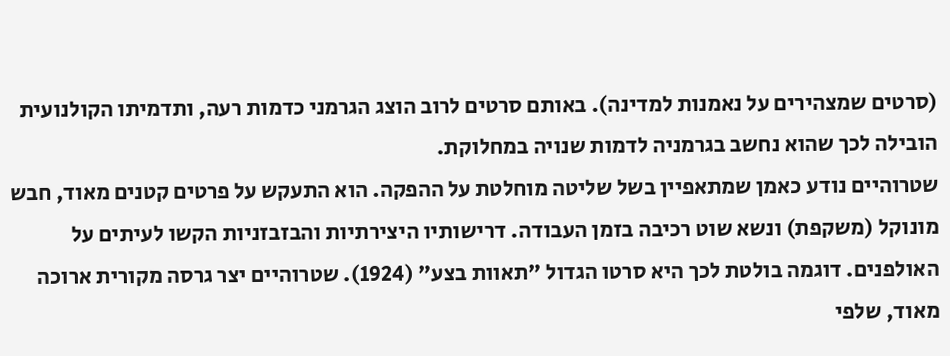(סרטים שמצהירים על נאמנות למדינה). באותם סרטים לרוב הוצג הגרמני כדמות רעה, ותדמיתו הקולנועית הובילה לכך שהוא נחשב בגרמניה לדמות שנויה במחלוקת.
שטרוהיים נודע כאמן שמתאפיין בשל שליטה מוחלטת על ההפקה. הוא התעקש על פרטים קטנים מאוד, חבש מונוקל (משקפת) ונשא שוט רכיבה בזמן העבודה. דרישותיו היצירתיות והבזבזניות הקשו לעיתים על האולפנים. דוגמה בולטת לכך היא סרטו הגדול "תאוות בצע" (1924). שטרוהיים יצר גרסה מקורית ארוכה מאוד, שלפי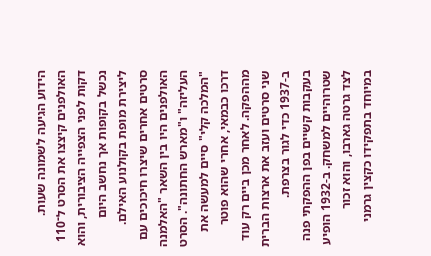הידוע הגיעה לשמונה שעות. האולפנים קיצצו את הסרט ל־110 דקות לפני הצפייה הציבורית, והוא נכשל בקופות אך נחשב היום ליצירת מופת בקולנוע האילם.
סרטים אחרים שיצרו חיכוכים עם האולפנים היו בין השאר "האלמנה העליזה" ו"מארש החתונה". הסרט "המלכה קלי" סיים למעשה את דרכו כבמאי, אחרי שהוא פוטר מההפקה. לאחר מכן ביים רק עוד שני סרטים ועזב את ארצות הברית ב-1937 כדי לגור בצרפת.
בעקבות קשיים בפן ההפקתי פנה שטרוהיים למשחק. ב-1932 הופיע לצד גרטה גארבו, והוא זכור במיוחד בתפקידו כקצין גרמני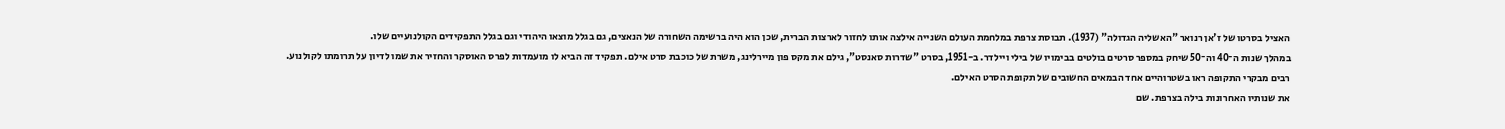האציל בסרטו של ז'אן רנואר "האשליה הגדולה" (1937). תבוסת צרפת במלחמת העולם השנייה אילצה אותו לחזור לארצות הברית, שכן הוא היה ברשימה השחורה של הנאצים, גם בגלל מוצאו היהודי וגם בגלל התפקידים הקולנועיים שלו.
במהלך שנות ה־40 וה־50 שיחק במספר סרטים בולטים בבימויו של בילי ויילדר. ב-1951, בסרט "שדרות סאנסט", גילם את מקס פון מיירלינג, משרת של כוכבת סרט אילם. תפקיד זה הביא לו מועמדות לפרס האוסקר והחזיר את שמו לדיון על תרומתו לקולנוע. רבים מבקרי התקופה ראו בשטרוהיים אחד הבמאים החשובים של תקופת הסרט האילם.
את שנותיו האחרונות בילה בצרפת. שם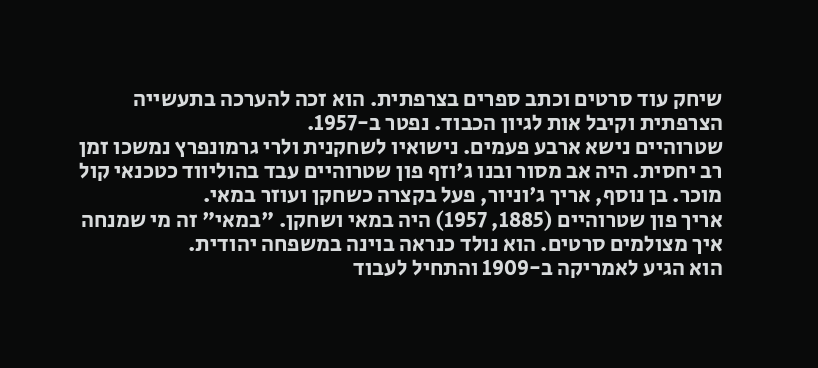שיחק עוד סרטים וכתב ספרים בצרפתית. הוא זכה להערכה בתעשייה הצרפתית וקיבל אות לגיון הכבוד. נפטר ב-1957.
שטרוהיים נישא ארבע פעמים. נישואיו לשחקנית ולרי גרמונפרץ נמשכו זמן רב יחסית. היה אב מסור ובנו ג'וזף פון שטרוהיים עבד בהוליווד כטכנאי קול מוכר. בן נוסף, אריך ג'וניור, פעל בקצרה כשחקן ועוזר במאי.
אריך פון שטרוהיים (1885, 1957) היה במאי ושחקן. "במאי" זה מי שמנחה איך מצולמים סרטים. הוא נולד כנראה בוינה במשפחה יהודית.
הוא הגיע לאמריקה ב-1909 והתחיל לעבוד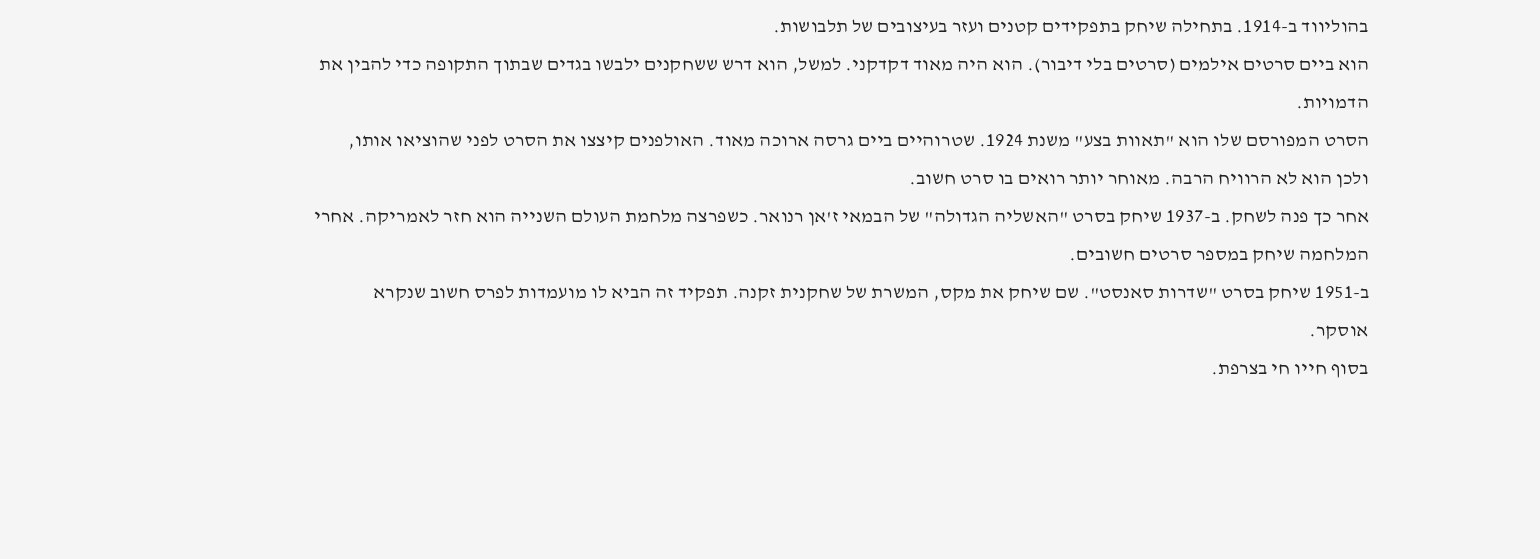בהוליווד ב-1914. בתחילה שיחק בתפקידים קטנים ועזר בעיצובים של תלבושות.
הוא ביים סרטים אילמים (סרטים בלי דיבור). הוא היה מאוד דקדקני. למשל, הוא דרש ששחקנים ילבשו בגדים שבתוך התקופה כדי להבין את הדמויות.
הסרט המפורסם שלו הוא "תאוות בצע" משנת 1924. שטרוהיים ביים גרסה ארוכה מאוד. האולפנים קיצצו את הסרט לפני שהוציאו אותו, ולכן הוא לא הרוויח הרבה. מאוחר יותר רואים בו סרט חשוב.
אחר כך פנה לשחק. ב-1937 שיחק בסרט "האשליה הגדולה" של הבמאי ז'אן רנואר. כשפרצה מלחמת העולם השנייה הוא חזר לאמריקה. אחרי המלחמה שיחק במספר סרטים חשובים.
ב-1951 שיחק בסרט "שדרות סאנסט". שם שיחק את מקס, המשרת של שחקנית זקנה. תפקיד זה הביא לו מועמדות לפרס חשוב שנקרא אוסקר.
בסוף חייו חי בצרפת.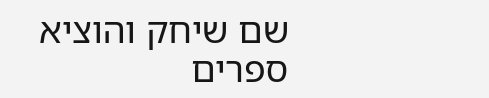שם שיחק והוציא ספרים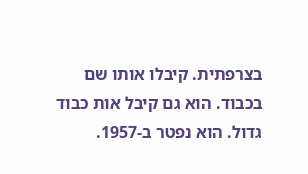בצרפתית. קיבלו אותו שם בכבוד. הוא גם קיבל אות כבוד גדול. הוא נפטר ב-1957.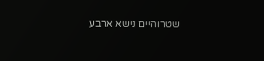שטרוהיים נישא ארבע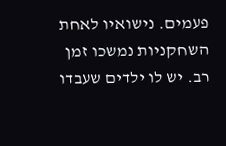פעמים. נישואיו לאחת השחקניות נמשכו זמן רב. יש לו ילדים שעבדו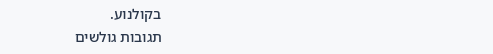בקולנוע.
תגובות גולשים